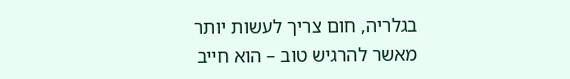בגלריה, חום צריך לעשות יותר מאשר להרגיש טוב – הוא חייב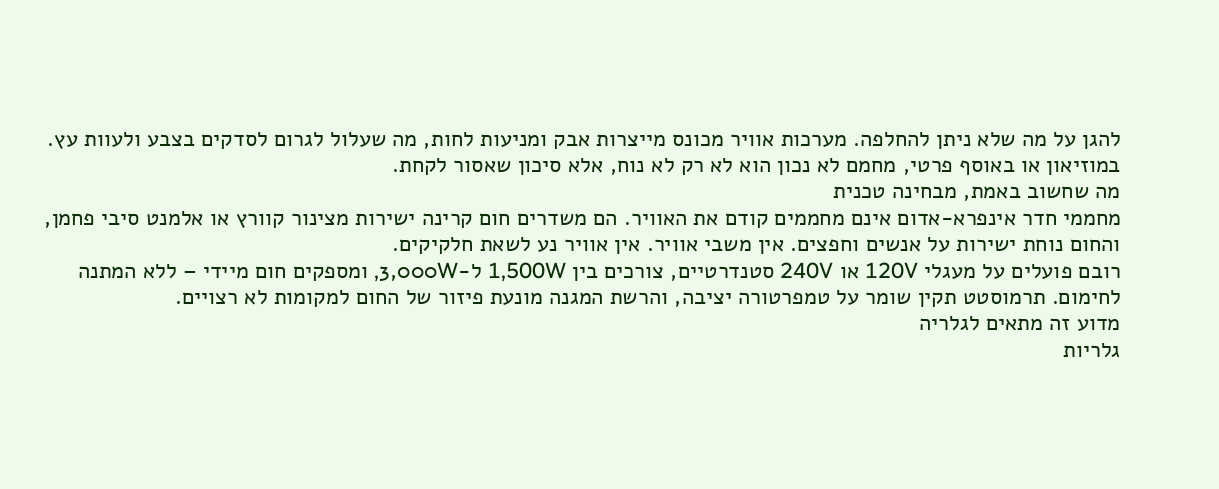להגן על מה שלא ניתן להחלפה. מערכות אוויר מכונס מייצרות אבק ומניעות לחות, מה שעלול לגרום לסדקים בצבע ולעוות עץ. במוזיאון או באוסף פרטי, מחמם לא נכון הוא לא רק לא נוח, אלא סיכון שאסור לקחת.
מה שחשוב באמת, מבחינה טכנית
מחממי חדר אינפרא-אדום אינם מחממים קודם את האוויר. הם משדרים חום קרינה ישירות מצינור קוורץ או אלמנט סיבי פחמן, והחום נוחת ישירות על אנשים וחפצים. אין משבי אוויר. אין אוויר נע לשאת חלקיקים.
רובם פועלים על מעגלי 120V או 240V סטנדרטיים, צורכים בין 1,500W ל-3,000W, ומספקים חום מיידי – ללא המתנה לחימום. תרמוסטט תקין שומר על טמפרטורה יציבה, והרשת המגנה מונעת פיזור של החום למקומות לא רצויים.
מדוע זה מתאים לגלריה
גלריות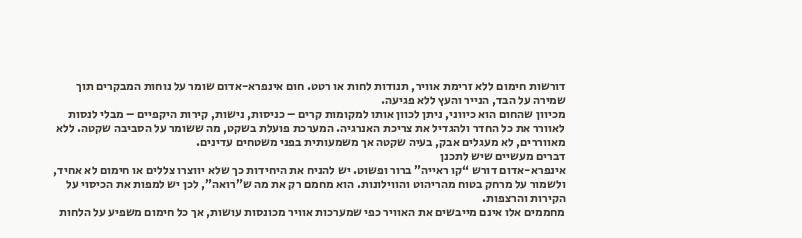דורשות חימום ללא זרימת אוויר, תנודות לחות או רטט. חום אינפרא-אדום שומר על נוחות המבקרים תוך שמירה על הבד, הנייר והעץ ללא פגיעה.
מכיוון שהחום הוא כיווני, ניתן לכוון אותו למקומות קרים – כניסות, נישות, קירות היקפיים – מבלי לנסות לאוורר את כל החדר ולהגדיל את צריכת האנרגיה. המערכת פועלת בשקט, מה ששומר על הסביבה שקטה. ללא מאווררים, לא מעגלים אבק, בעיה שקטה אך משמעותית בפני משטחים עדינים.
דברים מעשיים שיש לתכנן
אינפרא-אדום דורש “קו ראייה” ברור ופשוט. יש להניח את היחידות כך שלא יווצרו צללים או חימום לא אחיד, ולשמור על מרחק בטוח מהריהוט והווילונות. הוא מחמם רק את מה ש”רואה”, לכן יש למפות את הכיסוי על הקירות והרצפות.
מחממים אלו אינם מייבשים את האוויר כפי שמערכות אוויר מכונסות עושות, אך כל חימום משפיע על הלחות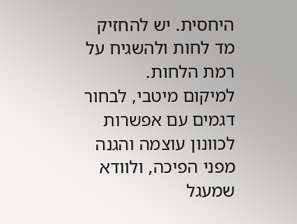היחסית. יש להחזיק מד לחות ולהשגיח על רמת הלחות.
למיקום מיטבי, לבחור דגמים עם אפשרות לכוונון עוצמה והגנה מפני הפיכה, ולוודא שמעגל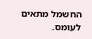החשמל מתאים לעומס.